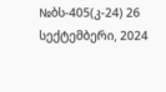№ბს-405(კ-24) 26 სექტემბერი, 2024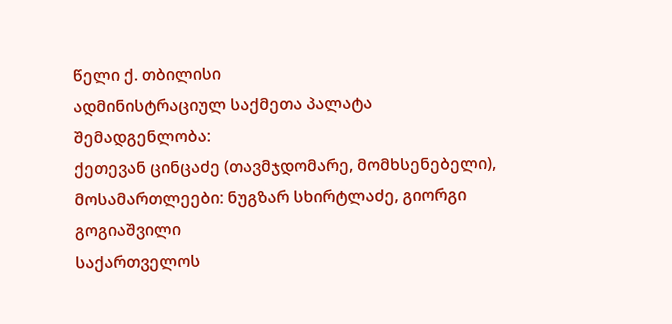წელი ქ. თბილისი
ადმინისტრაციულ საქმეთა პალატა
შემადგენლობა:
ქეთევან ცინცაძე (თავმჯდომარე, მომხსენებელი),
მოსამართლეები: ნუგზარ სხირტლაძე, გიორგი გოგიაშვილი
საქართველოს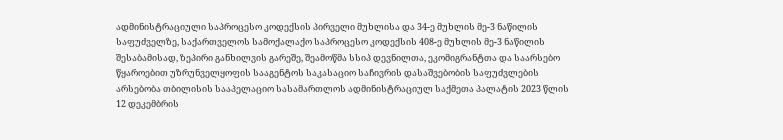ადმინისტრაციული საპროცესო კოდექსის პირველი მუხლისა და 34-ე მუხლის მე-3 ნაწილის საფუძველზე, საქართველოს სამოქალაქო საპროცესო კოდექსის 408-ე მუხლის მე-3 ნაწილის შესაბამისად, ზეპირი განხილვის გარეშე, შეამოწმა სსიპ დევნილთა, ეკომიგრანტთა და საარსებო წყაროებით უზრუნველყოფის სააგენტოს საკასაციო საჩივრის დასაშვებობის საფუძვლების არსებობა თბილისის სააპელაციო სასამართლოს ადმინისტრაციულ საქმეთა პალატის 2023 წლის 12 დეკემბრის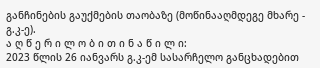განჩინების გაუქმების თაობაზე (მოწინააღმდეგე მხარე - გ.კ-ე).
ა ღ წ ე რ ი ლ ო ბ ი თ ი ნ ა წ ი ლ ი:
2023 წლის 26 იანვარს გ.კ-ემ სასარჩელო განცხადებით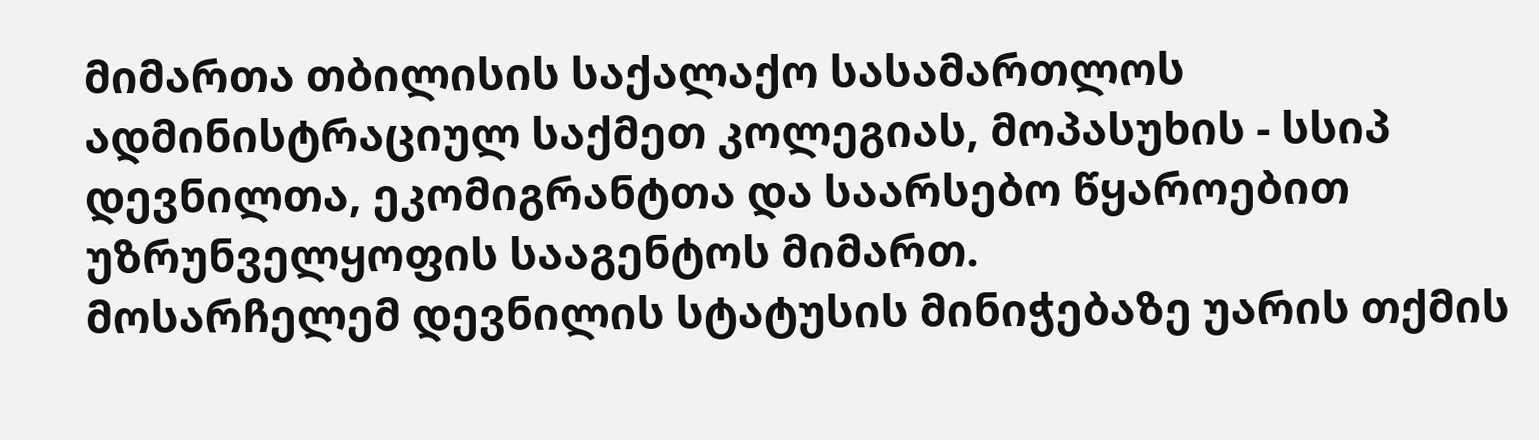მიმართა თბილისის საქალაქო სასამართლოს ადმინისტრაციულ საქმეთ კოლეგიას, მოპასუხის - სსიპ დევნილთა, ეკომიგრანტთა და საარსებო წყაროებით უზრუნველყოფის სააგენტოს მიმართ.
მოსარჩელემ დევნილის სტატუსის მინიჭებაზე უარის თქმის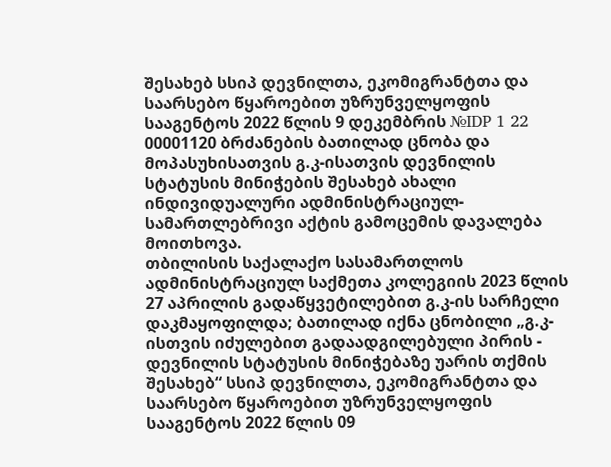შესახებ სსიპ დევნილთა, ეკომიგრანტთა და საარსებო წყაროებით უზრუნველყოფის სააგენტოს 2022 წლის 9 დეკემბრის №IDP 1 22 00001120 ბრძანების ბათილად ცნობა და მოპასუხისათვის გ.კ-ისათვის დევნილის სტატუსის მინიჭების შესახებ ახალი ინდივიდუალური ადმინისტრაციულ-სამართლებრივი აქტის გამოცემის დავალება მოითხოვა.
თბილისის საქალაქო სასამართლოს ადმინისტრაციულ საქმეთა კოლეგიის 2023 წლის 27 აპრილის გადაწყვეტილებით გ.კ-ის სარჩელი დაკმაყოფილდა; ბათილად იქნა ცნობილი „გ.კ-ისთვის იძულებით გადაადგილებული პირის - დევნილის სტატუსის მინიჭებაზე უარის თქმის შესახებ“ სსიპ დევნილთა, ეკომიგრანტთა და საარსებო წყაროებით უზრუნველყოფის სააგენტოს 2022 წლის 09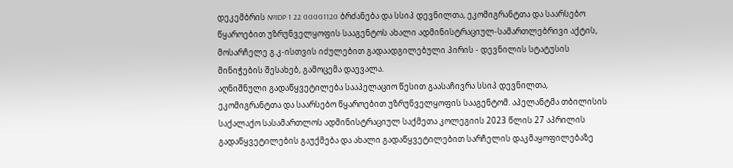დეკემბრის №IDP 1 22 00001120 ბრძანება და სსიპ დევნილთა, ეკომიგრანტთა და საარსებო წყაროებით უზრუნველყოფის სააგენტოს ახალი ადმინისტრაციულ-სამართლებრივი აქტის, მოსარჩელე გ.კ-ისთვის იძულებით გადაადგილებული პირის - დევნილის სტატუსის მინიჭების შესახებ, გამოცემა დაევალა.
აღნიშნული გადაწყვეტილება სააპელაციო წესით გაასაჩივრა სსიპ დევნილთა, ეკომიგრანტთა და საარსებო წყაროებით უზრუნველყოფის სააგენტომ. აპელანტმა თბილისის საქალაქო სასამართლოს ადმინისტრაციულ საქმეთა კოლეგიის 2023 წლის 27 აპრილის გადაწყვეტილების გაუქმება და ახალი გადაწყვეტილებით სარჩელის დაკმაყოფილებაზე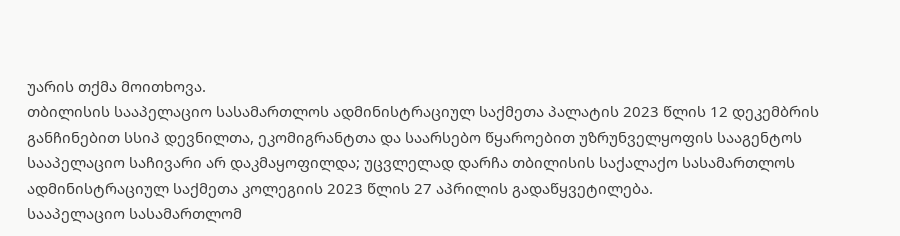უარის თქმა მოითხოვა.
თბილისის სააპელაციო სასამართლოს ადმინისტრაციულ საქმეთა პალატის 2023 წლის 12 დეკემბრის განჩინებით სსიპ დევნილთა, ეკომიგრანტთა და საარსებო წყაროებით უზრუნველყოფის სააგენტოს სააპელაციო საჩივარი არ დაკმაყოფილდა; უცვლელად დარჩა თბილისის საქალაქო სასამართლოს ადმინისტრაციულ საქმეთა კოლეგიის 2023 წლის 27 აპრილის გადაწყვეტილება.
სააპელაციო სასამართლომ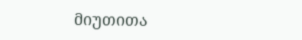მიუთითა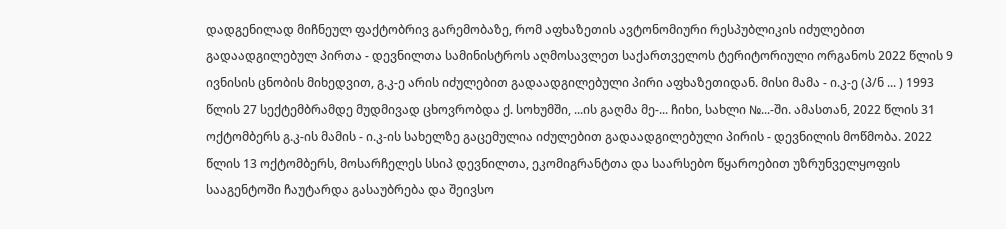დადგენილად მიჩნეულ ფაქტობრივ გარემობაზე, რომ აფხაზეთის ავტონომიური რესპუბლიკის იძულებით გადაადგილებულ პირთა - დევნილთა სამინისტროს აღმოსავლეთ საქართველოს ტერიტორიული ორგანოს 2022 წლის 9 ივნისის ცნობის მიხედვით, გ.კ-ე არის იძულებით გადაადგილებული პირი აფხაზეთიდან. მისი მამა - ი.კ-ე (პ/ნ ... ) 1993 წლის 27 სექტემბრამდე მუდმივად ცხოვრობდა ქ. სოხუმში, ...ის გაღმა მე-... ჩიხი, სახლი №...-ში. ამასთან, 2022 წლის 31 ოქტომბერს გ.კ-ის მამის - ი.კ-ის სახელზე გაცემულია იძულებით გადაადგილებული პირის - დევნილის მოწმობა. 2022 წლის 13 ოქტომბერს, მოსარჩელეს სსიპ დევნილთა, ეკომიგრანტთა და საარსებო წყაროებით უზრუნველყოფის სააგენტოში ჩაუტარდა გასაუბრება და შეივსო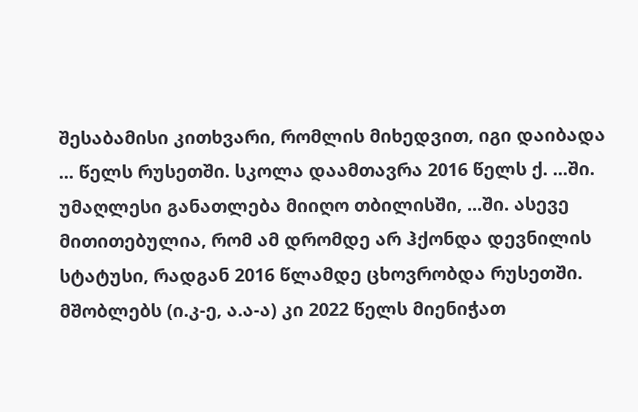შესაბამისი კითხვარი, რომლის მიხედვით, იგი დაიბადა ... წელს რუსეთში. სკოლა დაამთავრა 2016 წელს ქ. ...ში. უმაღლესი განათლება მიიღო თბილისში, ...ში. ასევე მითითებულია, რომ ამ დრომდე არ ჰქონდა დევნილის სტატუსი, რადგან 2016 წლამდე ცხოვრობდა რუსეთში. მშობლებს (ი.კ-ე, ა.ა-ა) კი 2022 წელს მიენიჭათ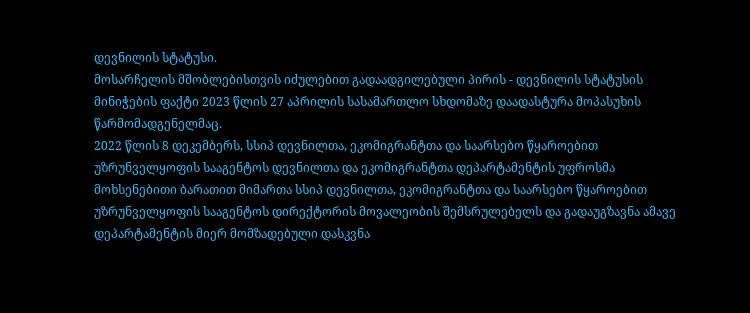დევნილის სტატუსი.
მოსარჩელის მშობლებისთვის იძულებით გადაადგილებული პირის - დევნილის სტატუსის მინიჭების ფაქტი 2023 წლის 27 აპრილის სასამართლო სხდომაზე დაადასტურა მოპასუხის წარმომადგენელმაც.
2022 წლის 8 დეკემბერს, სსიპ დევნილთა, ეკომიგრანტთა და საარსებო წყაროებით უზრუნველყოფის სააგენტოს დევნილთა და ეკომიგრანტთა დეპარტამენტის უფროსმა მოხსენებითი ბარათით მიმართა სსიპ დევნილთა, ეკომიგრანტთა და საარსებო წყაროებით უზრუნველყოფის სააგენტოს დირექტორის მოვალეობის შემსრულებელს და გადაუგზავნა ამავე დეპარტამენტის მიერ მომზადებული დასკვნა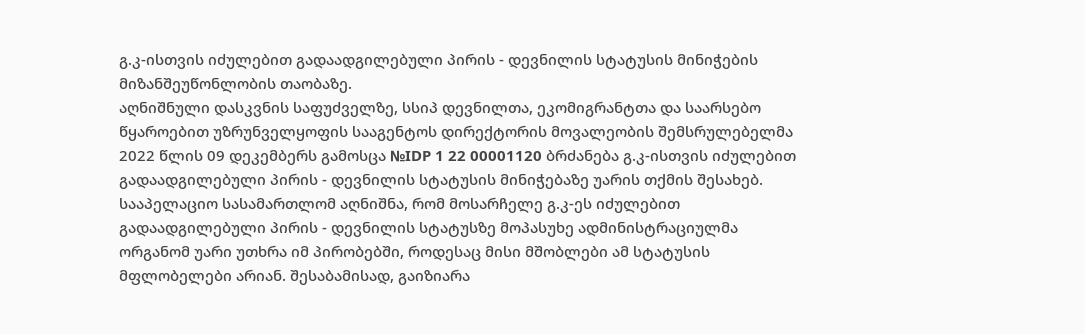გ.კ-ისთვის იძულებით გადაადგილებული პირის - დევნილის სტატუსის მინიჭების მიზანშეუწონლობის თაობაზე.
აღნიშნული დასკვნის საფუძველზე, სსიპ დევნილთა, ეკომიგრანტთა და საარსებო წყაროებით უზრუნველყოფის სააგენტოს დირექტორის მოვალეობის შემსრულებელმა 2022 წლის 09 დეკემბერს გამოსცა №IDP 1 22 00001120 ბრძანება გ.კ-ისთვის იძულებით გადაადგილებული პირის - დევნილის სტატუსის მინიჭებაზე უარის თქმის შესახებ.
სააპელაციო სასამართლომ აღნიშნა, რომ მოსარჩელე გ.კ-ეს იძულებით გადაადგილებული პირის - დევნილის სტატუსზე მოპასუხე ადმინისტრაციულმა ორგანომ უარი უთხრა იმ პირობებში, როდესაც მისი მშობლები ამ სტატუსის მფლობელები არიან. შესაბამისად, გაიზიარა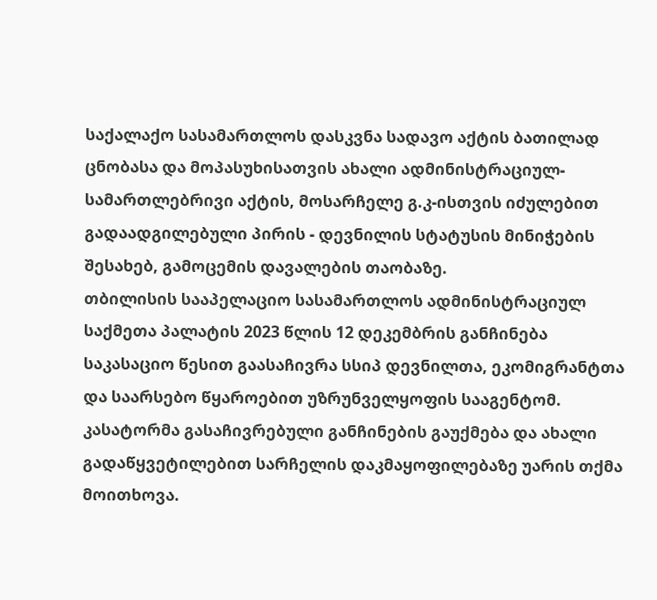საქალაქო სასამართლოს დასკვნა სადავო აქტის ბათილად ცნობასა და მოპასუხისათვის ახალი ადმინისტრაციულ-სამართლებრივი აქტის, მოსარჩელე გ.კ-ისთვის იძულებით გადაადგილებული პირის - დევნილის სტატუსის მინიჭების შესახებ, გამოცემის დავალების თაობაზე.
თბილისის სააპელაციო სასამართლოს ადმინისტრაციულ საქმეთა პალატის 2023 წლის 12 დეკემბრის განჩინება საკასაციო წესით გაასაჩივრა სსიპ დევნილთა, ეკომიგრანტთა და საარსებო წყაროებით უზრუნველყოფის სააგენტომ. კასატორმა გასაჩივრებული განჩინების გაუქმება და ახალი გადაწყვეტილებით სარჩელის დაკმაყოფილებაზე უარის თქმა მოითხოვა.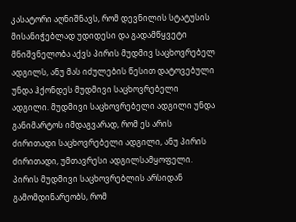კასატორი აღნიშნავს, რომ დევნილის სტატუსის მისანიჭებლად უდიდესი და გადამწყვეტი მნიშვნელობა აქვს პირის მუდმივ საცხოვრებელ ადგილს, ანუ მას იძულების წესით დატოვებული უნდა ჰქონდეს მუდმივი საცხოვრებელი ადგილი. მუდმივი საცხოვრებელი ადგილი უნდა განიმარტოს იმდაგვარად, რომ ეს არის ძირითადი საცხოვრებელი ადგილი, ანუ პირის ძირითადი, უმთავრესი ადგილსამყოფელი. პირის მუდმივი საცხოვრებლის არსიდან გამომდინარეობს, რომ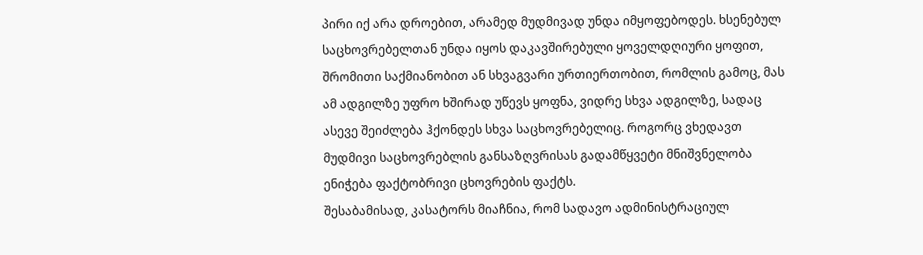პირი იქ არა დროებით, არამედ მუდმივად უნდა იმყოფებოდეს. ხსენებულ საცხოვრებელთან უნდა იყოს დაკავშირებული ყოველდღიური ყოფით, შრომითი საქმიანობით ან სხვაგვარი ურთიერთობით, რომლის გამოც, მას ამ ადგილზე უფრო ხშირად უწევს ყოფნა, ვიდრე სხვა ადგილზე, სადაც ასევე შეიძლება ჰქონდეს სხვა საცხოვრებელიც. როგორც ვხედავთ მუდმივი საცხოვრებლის განსაზღვრისას გადამწყვეტი მნიშვნელობა ენიჭება ფაქტობრივი ცხოვრების ფაქტს.
შესაბამისად, კასატორს მიაჩნია, რომ სადავო ადმინისტრაციულ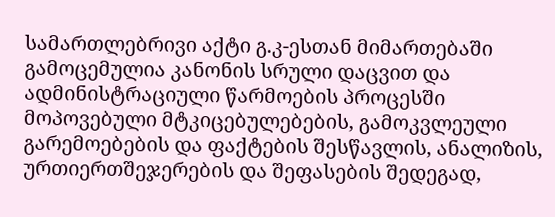სამართლებრივი აქტი გ.კ-ესთან მიმართებაში გამოცემულია კანონის სრული დაცვით და ადმინისტრაციული წარმოების პროცესში მოპოვებული მტკიცებულებების, გამოკვლეული გარემოებების და ფაქტების შესწავლის, ანალიზის, ურთიერთშეჯერების და შეფასების შედეგად,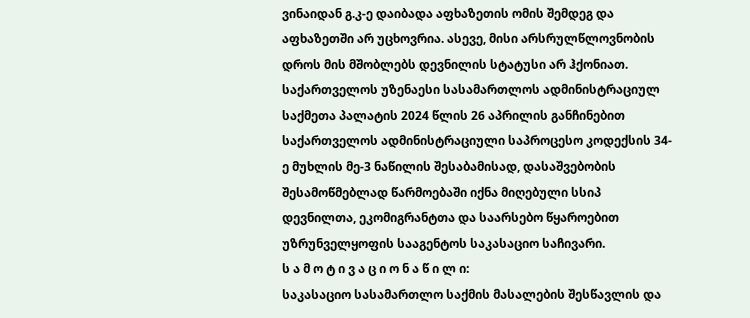ვინაიდან გ.კ-ე დაიბადა აფხაზეთის ომის შემდეგ და აფხაზეთში არ უცხოვრია. ასევე, მისი არსრულწლოვნობის დროს მის მშობლებს დევნილის სტატუსი არ ჰქონიათ.
საქართველოს უზენაესი სასამართლოს ადმინისტრაციულ საქმეთა პალატის 2024 წლის 26 აპრილის განჩინებით საქართველოს ადმინისტრაციული საპროცესო კოდექსის 34-ე მუხლის მე-3 ნაწილის შესაბამისად, დასაშვებობის შესამოწმებლად წარმოებაში იქნა მიღებული სსიპ დევნილთა, ეკომიგრანტთა და საარსებო წყაროებით უზრუნველყოფის სააგენტოს საკასაციო საჩივარი.
ს ა მ ო ტ ი ვ ა ც ი ო ნ ა წ ი ლ ი:
საკასაციო სასამართლო საქმის მასალების შესწავლის და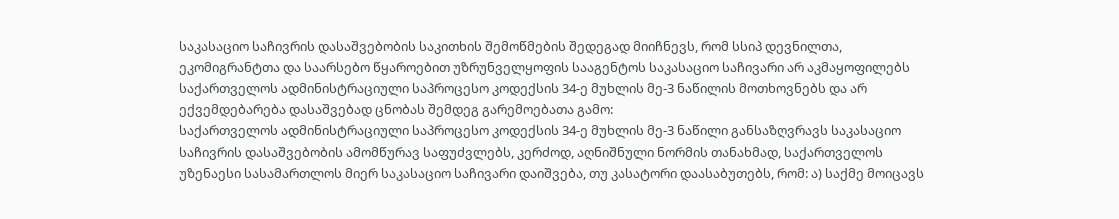საკასაციო საჩივრის დასაშვებობის საკითხის შემოწმების შედეგად მიიჩნევს, რომ სსიპ დევნილთა, ეკომიგრანტთა და საარსებო წყაროებით უზრუნველყოფის სააგენტოს საკასაციო საჩივარი არ აკმაყოფილებს საქართველოს ადმინისტრაციული საპროცესო კოდექსის 34-ე მუხლის მე-3 ნაწილის მოთხოვნებს და არ ექვემდებარება დასაშვებად ცნობას შემდეგ გარემოებათა გამო:
საქართველოს ადმინისტრაციული საპროცესო კოდექსის 34-ე მუხლის მე-3 ნაწილი განსაზღვრავს საკასაციო საჩივრის დასაშვებობის ამომწურავ საფუძვლებს, კერძოდ, აღნიშნული ნორმის თანახმად, საქართველოს უზენაესი სასამართლოს მიერ საკასაციო საჩივარი დაიშვება, თუ კასატორი დაასაბუთებს, რომ: ა) საქმე მოიცავს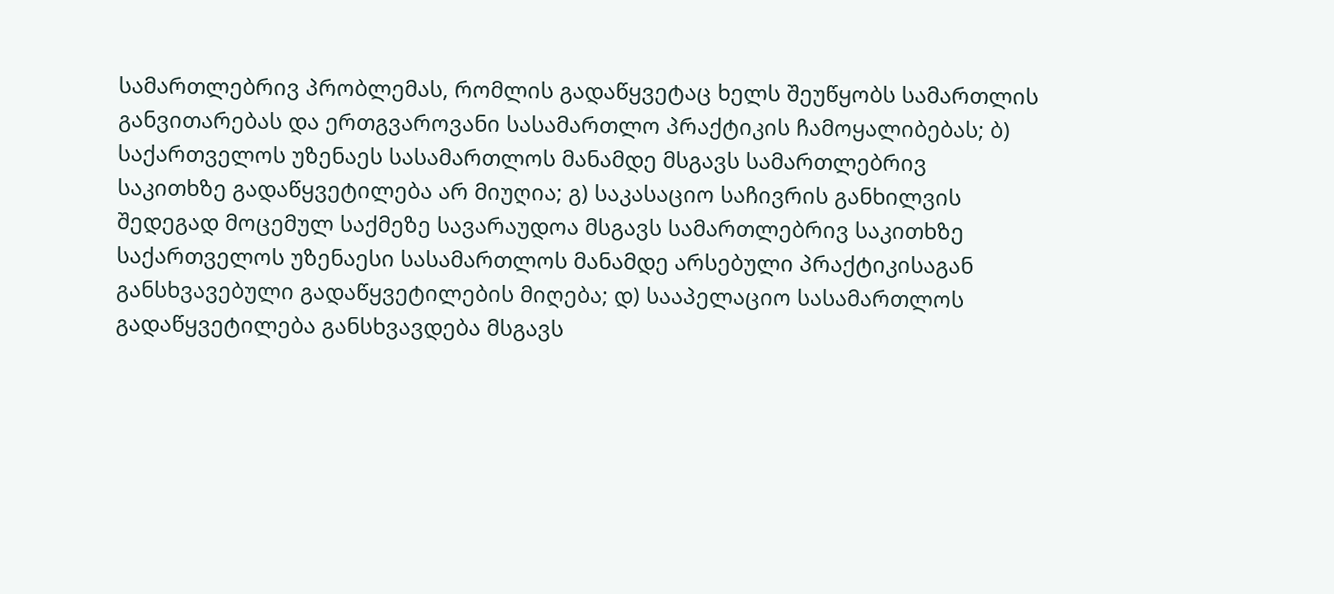სამართლებრივ პრობლემას, რომლის გადაწყვეტაც ხელს შეუწყობს სამართლის განვითარებას და ერთგვაროვანი სასამართლო პრაქტიკის ჩამოყალიბებას; ბ) საქართველოს უზენაეს სასამართლოს მანამდე მსგავს სამართლებრივ საკითხზე გადაწყვეტილება არ მიუღია; გ) საკასაციო საჩივრის განხილვის შედეგად მოცემულ საქმეზე სავარაუდოა მსგავს სამართლებრივ საკითხზე საქართველოს უზენაესი სასამართლოს მანამდე არსებული პრაქტიკისაგან განსხვავებული გადაწყვეტილების მიღება; დ) სააპელაციო სასამართლოს გადაწყვეტილება განსხვავდება მსგავს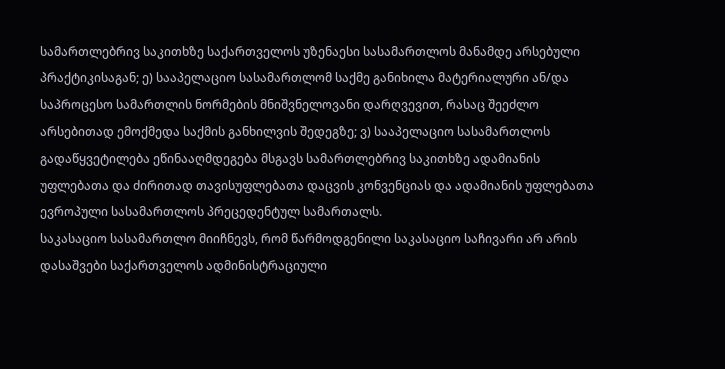სამართლებრივ საკითხზე საქართველოს უზენაესი სასამართლოს მანამდე არსებული პრაქტიკისაგან; ე) სააპელაციო სასამართლომ საქმე განიხილა მატერიალური ან/და საპროცესო სამართლის ნორმების მნიშვნელოვანი დარღვევით, რასაც შეეძლო არსებითად ემოქმედა საქმის განხილვის შედეგზე; ვ) სააპელაციო სასამართლოს გადაწყვეტილება ეწინააღმდეგება მსგავს სამართლებრივ საკითხზე ადამიანის უფლებათა და ძირითად თავისუფლებათა დაცვის კონვენციას და ადამიანის უფლებათა ევროპული სასამართლოს პრეცედენტულ სამართალს.
საკასაციო სასამართლო მიიჩნევს, რომ წარმოდგენილი საკასაციო საჩივარი არ არის დასაშვები საქართველოს ადმინისტრაციული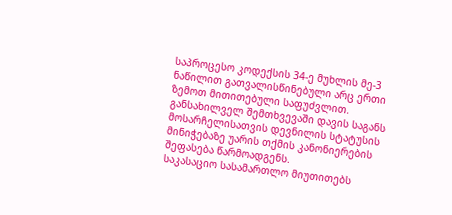საპროცესო კოდექსის 34-ე მუხლის მე-3 ნაწილით გათვალისწინებული არც ერთი ზემოთ მითითებული საფუძვლით.
განსახილველ შემთხვევაში დავის საგანს მოსარჩელისათვის დევნილის სტატუსის მინიჭებაზე უარის თქმის კანონიერების შეფასება წარმოადგენს.
საკასაციო სასამართლო მიუთითებს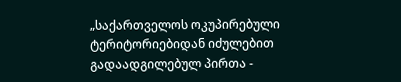„საქართველოს ოკუპირებული ტერიტორიებიდან იძულებით გადაადგილებულ პირთა -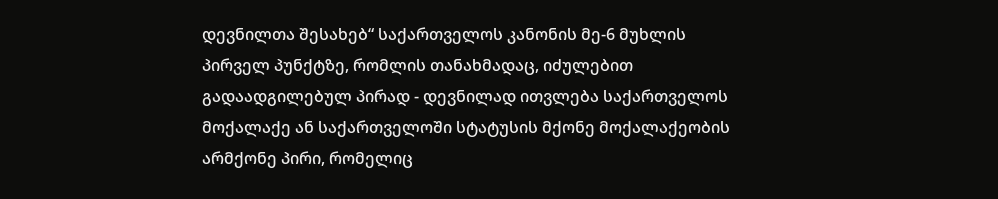დევნილთა შესახებ“ საქართველოს კანონის მე-6 მუხლის პირველ პუნქტზე, რომლის თანახმადაც, იძულებით გადაადგილებულ პირად - დევნილად ითვლება საქართველოს მოქალაქე ან საქართველოში სტატუსის მქონე მოქალაქეობის არმქონე პირი, რომელიც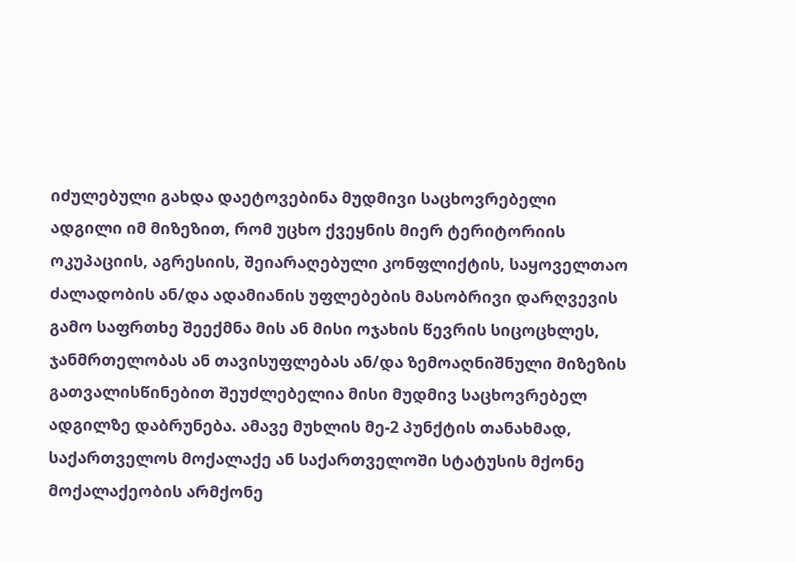იძულებული გახდა დაეტოვებინა მუდმივი საცხოვრებელი ადგილი იმ მიზეზით, რომ უცხო ქვეყნის მიერ ტერიტორიის ოკუპაციის, აგრესიის, შეიარაღებული კონფლიქტის, საყოველთაო ძალადობის ან/და ადამიანის უფლებების მასობრივი დარღვევის გამო საფრთხე შეექმნა მის ან მისი ოჯახის წევრის სიცოცხლეს, ჯანმრთელობას ან თავისუფლებას ან/და ზემოაღნიშნული მიზეზის გათვალისწინებით შეუძლებელია მისი მუდმივ საცხოვრებელ ადგილზე დაბრუნება. ამავე მუხლის მე-2 პუნქტის თანახმად, საქართველოს მოქალაქე ან საქართველოში სტატუსის მქონე მოქალაქეობის არმქონე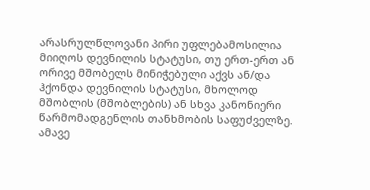არასრულწლოვანი პირი უფლებამოსილია მიიღოს დევნილის სტატუსი, თუ ერთ-ერთ ან ორივე მშობელს მინიჭებული აქვს ან/და ჰქონდა დევნილის სტატუსი, მხოლოდ მშობლის (მშობლების) ან სხვა კანონიერი წარმომადგენლის თანხმობის საფუძველზე. ამავე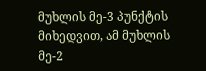მუხლის მე-3 პუნქტის მიხედვით, ამ მუხლის მე-2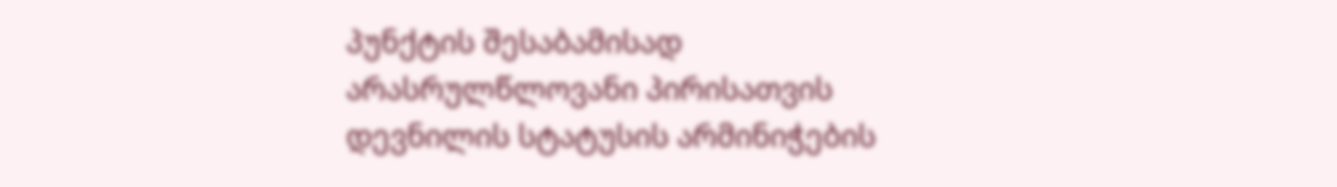პუნქტის შესაბამისად არასრულწლოვანი პირისათვის დევნილის სტატუსის არმინიჭების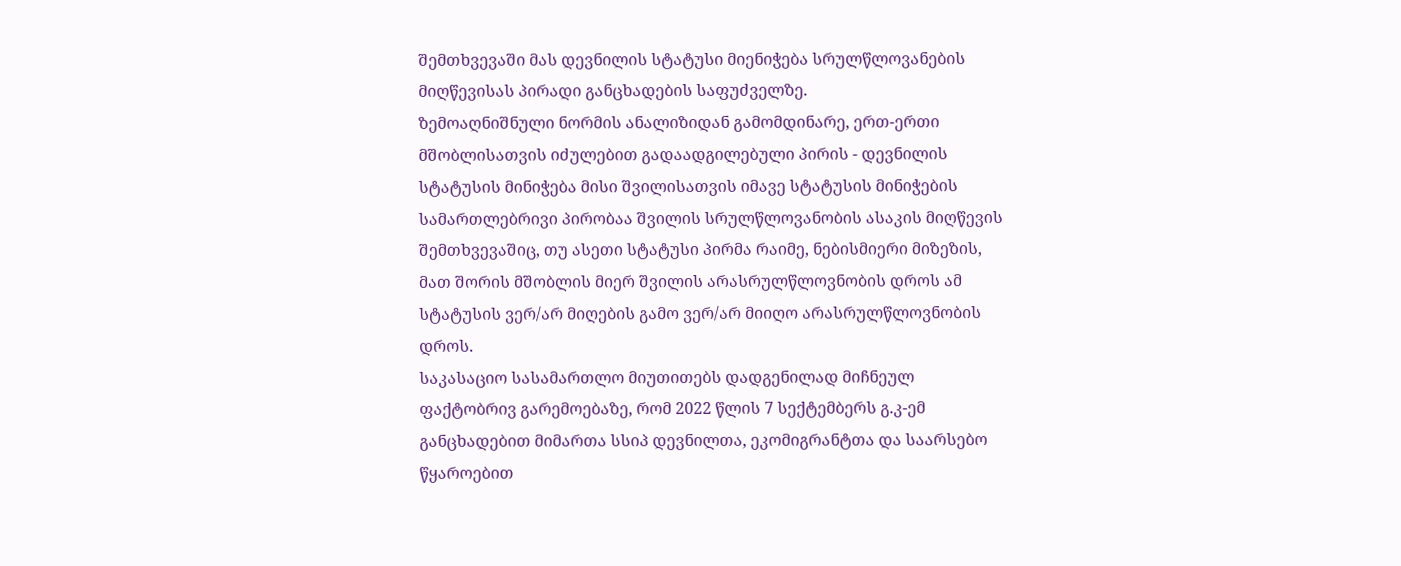შემთხვევაში მას დევნილის სტატუსი მიენიჭება სრულწლოვანების მიღწევისას პირადი განცხადების საფუძველზე.
ზემოაღნიშნული ნორმის ანალიზიდან გამომდინარე, ერთ-ერთი მშობლისათვის იძულებით გადაადგილებული პირის - დევნილის სტატუსის მინიჭება მისი შვილისათვის იმავე სტატუსის მინიჭების სამართლებრივი პირობაა შვილის სრულწლოვანობის ასაკის მიღწევის შემთხვევაშიც, თუ ასეთი სტატუსი პირმა რაიმე, ნებისმიერი მიზეზის, მათ შორის მშობლის მიერ შვილის არასრულწლოვნობის დროს ამ სტატუსის ვერ/არ მიღების გამო ვერ/არ მიიღო არასრულწლოვნობის დროს.
საკასაციო სასამართლო მიუთითებს დადგენილად მიჩნეულ ფაქტობრივ გარემოებაზე, რომ 2022 წლის 7 სექტემბერს გ.კ-ემ განცხადებით მიმართა სსიპ დევნილთა, ეკომიგრანტთა და საარსებო წყაროებით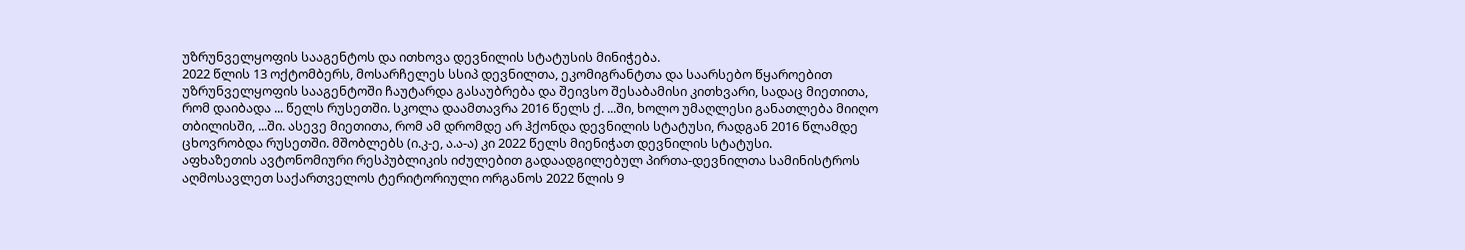უზრუნველყოფის სააგენტოს და ითხოვა დევნილის სტატუსის მინიჭება.
2022 წლის 13 ოქტომბერს, მოსარჩელეს სსიპ დევნილთა, ეკომიგრანტთა და საარსებო წყაროებით უზრუნველყოფის სააგენტოში ჩაუტარდა გასაუბრება და შეივსო შესაბამისი კითხვარი, სადაც მიეთითა, რომ დაიბადა ... წელს რუსეთში. სკოლა დაამთავრა 2016 წელს ქ. ...ში, ხოლო უმაღლესი განათლება მიიღო თბილისში, ...ში. ასევე მიეთითა, რომ ამ დრომდე არ ჰქონდა დევნილის სტატუსი, რადგან 2016 წლამდე ცხოვრობდა რუსეთში. მშობლებს (ი.კ-ე, ა.ა-ა) კი 2022 წელს მიენიჭათ დევნილის სტატუსი.
აფხაზეთის ავტონომიური რესპუბლიკის იძულებით გადაადგილებულ პირთა-დევნილთა სამინისტროს აღმოსავლეთ საქართველოს ტერიტორიული ორგანოს 2022 წლის 9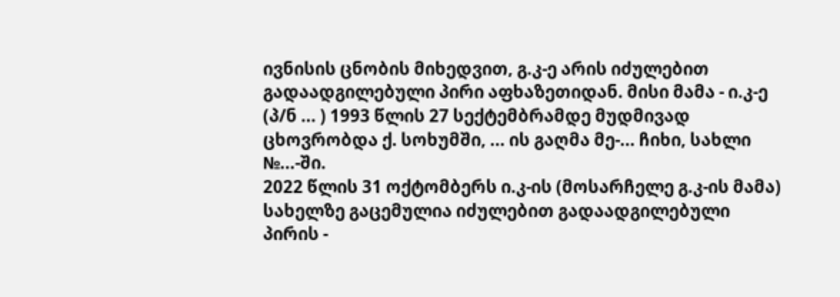ივნისის ცნობის მიხედვით, გ.კ-ე არის იძულებით გადაადგილებული პირი აფხაზეთიდან. მისი მამა - ი.კ-ე (პ/ნ ... ) 1993 წლის 27 სექტემბრამდე მუდმივად ცხოვრობდა ქ. სოხუმში, ... ის გაღმა მე-... ჩიხი, სახლი №...-ში.
2022 წლის 31 ოქტომბერს ი.კ-ის (მოსარჩელე გ.კ-ის მამა) სახელზე გაცემულია იძულებით გადაადგილებული პირის -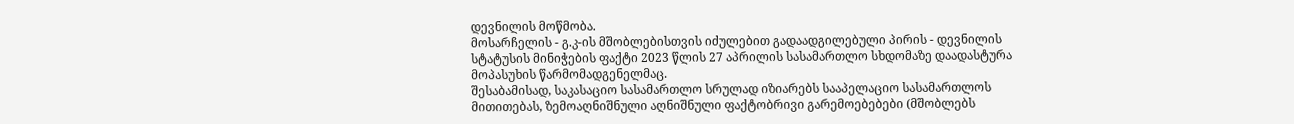დევნილის მოწმობა.
მოსარჩელის - გ.კ-ის მშობლებისთვის იძულებით გადაადგილებული პირის - დევნილის სტატუსის მინიჭების ფაქტი 2023 წლის 27 აპრილის სასამართლო სხდომაზე დაადასტურა მოპასუხის წარმომადგენელმაც.
შესაბამისად, საკასაციო სასამართლო სრულად იზიარებს სააპელაციო სასამართლოს მითითებას, ზემოაღნიშნული აღნიშნული ფაქტობრივი გარემოებებები (მშობლებს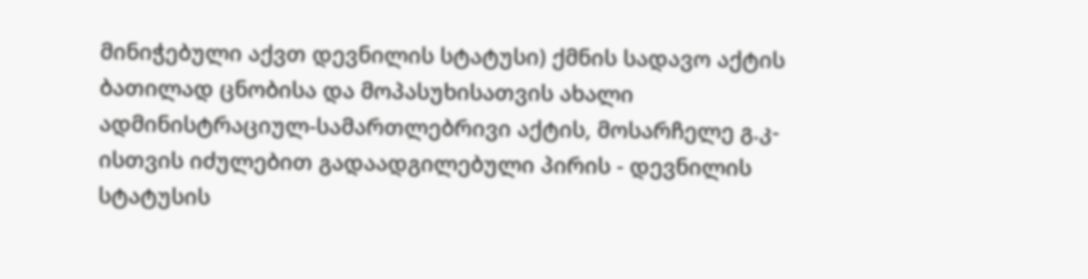მინიჭებული აქვთ დევნილის სტატუსი) ქმნის სადავო აქტის ბათილად ცნობისა და მოპასუხისათვის ახალი ადმინისტრაციულ-სამართლებრივი აქტის, მოსარჩელე გ.კ-ისთვის იძულებით გადაადგილებული პირის - დევნილის სტატუსის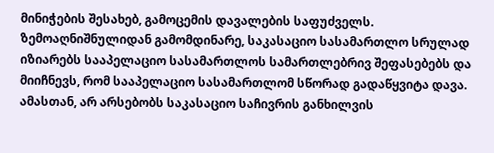მინიჭების შესახებ, გამოცემის დავალების საფუძველს.
ზემოაღნიშნულიდან გამომდინარე, საკასაციო სასამართლო სრულად იზიარებს სააპელაციო სასამართლოს სამართლებრივ შეფასებებს და მიიჩნევს, რომ სააპელაციო სასამართლომ სწორად გადაწყვიტა დავა.
ამასთან, არ არსებობს საკასაციო საჩივრის განხილვის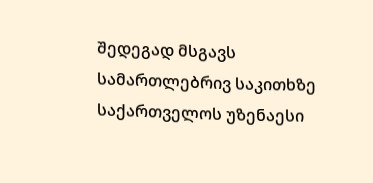შედეგად მსგავს სამართლებრივ საკითხზე საქართველოს უზენაესი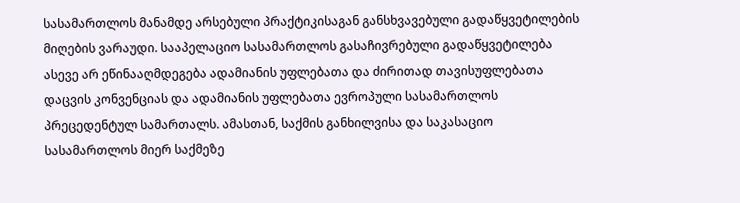სასამართლოს მანამდე არსებული პრაქტიკისაგან განსხვავებული გადაწყვეტილების მიღების ვარაუდი. სააპელაციო სასამართლოს გასაჩივრებული გადაწყვეტილება ასევე არ ეწინააღმდეგება ადამიანის უფლებათა და ძირითად თავისუფლებათა დაცვის კონვენციას და ადამიანის უფლებათა ევროპული სასამართლოს პრეცედენტულ სამართალს. ამასთან, საქმის განხილვისა და საკასაციო სასამართლოს მიერ საქმეზე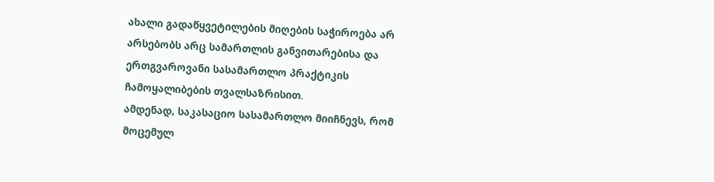ახალი გადაწყვეტილების მიღების საჭიროება არ არსებობს არც სამართლის განვითარებისა და ერთგვაროვანი სასამართლო პრაქტიკის ჩამოყალიბების თვალსაზრისით.
ამდენად, საკასაციო სასამართლო მიიჩნევს, რომ მოცემულ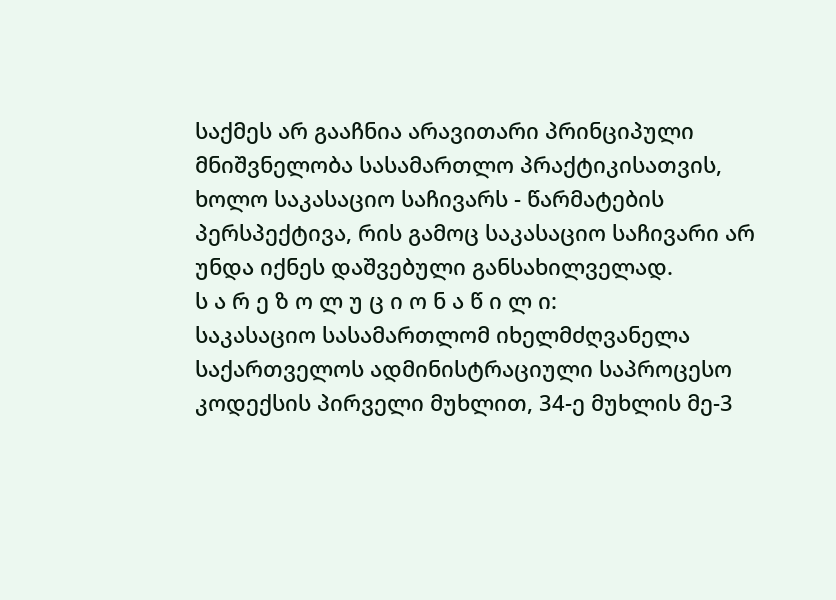საქმეს არ გააჩნია არავითარი პრინციპული მნიშვნელობა სასამართლო პრაქტიკისათვის, ხოლო საკასაციო საჩივარს - წარმატების პერსპექტივა, რის გამოც საკასაციო საჩივარი არ უნდა იქნეს დაშვებული განსახილველად.
ს ა რ ე ზ ო ლ უ ც ი ო ნ ა წ ი ლ ი:
საკასაციო სასამართლომ იხელმძღვანელა საქართველოს ადმინისტრაციული საპროცესო კოდექსის პირველი მუხლით, 34-ე მუხლის მე-3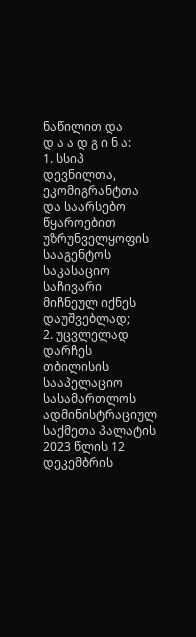ნაწილით და
დ ა ა დ გ ი ნ ა:
1. სსიპ დევნილთა, ეკომიგრანტთა და საარსებო წყაროებით უზრუნველყოფის სააგენტოს საკასაციო საჩივარი მიჩნეულ იქნეს დაუშვებლად;
2. უცვლელად დარჩეს თბილისის სააპელაციო სასამართლოს ადმინისტრაციულ საქმეთა პალატის 2023 წლის 12 დეკემბრის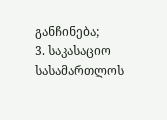განჩინება;
3. საკასაციო სასამართლოს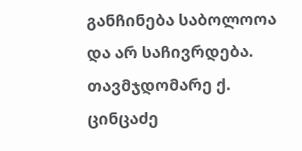განჩინება საბოლოოა და არ საჩივრდება.
თავმჯდომარე ქ. ცინცაძე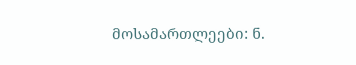მოსამართლეები: ნ.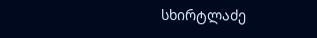სხირტლაძე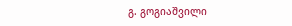გ. გოგიაშვილი